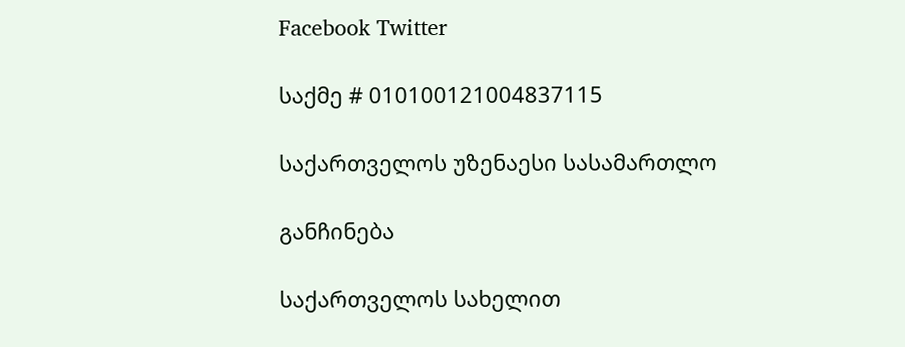Facebook Twitter

საქმე # 010100121004837115

საქართველოს უზენაესი სასამართლო

განჩინება

საქართველოს სახელით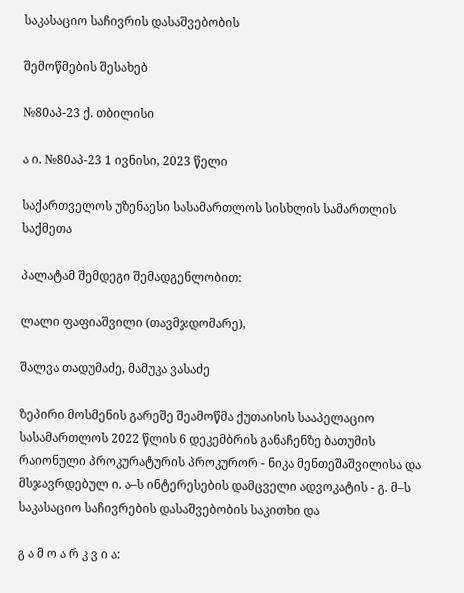საკასაციო საჩივრის დასაშვებობის

შემოწმების შესახებ

№80აპ-23 ქ. თბილისი

ა ი. №80აპ-23 1 ივნისი, 2023 წელი

საქართველოს უზენაესი სასამართლოს სისხლის სამართლის საქმეთა

პალატამ შემდეგი შემადგენლობით:

ლალი ფაფიაშვილი (თავმჯდომარე),

შალვა თადუმაძე, მამუკა ვასაძე

ზეპირი მოსმენის გარეშე შეამოწმა ქუთაისის სააპელაციო სასამართლოს 2022 წლის 6 დეკემბრის განაჩენზე ბათუმის რაიონული პროკურატურის პროკურორ - ნიკა მენთეშაშვილისა და მსჯავრდებულ ი. ა–ს ინტერესების დამცველი ადვოკატის - გ. მ–ს საკასაციო საჩივრების დასაშვებობის საკითხი და

გ ა მ ო ა რ კ ვ ი ა: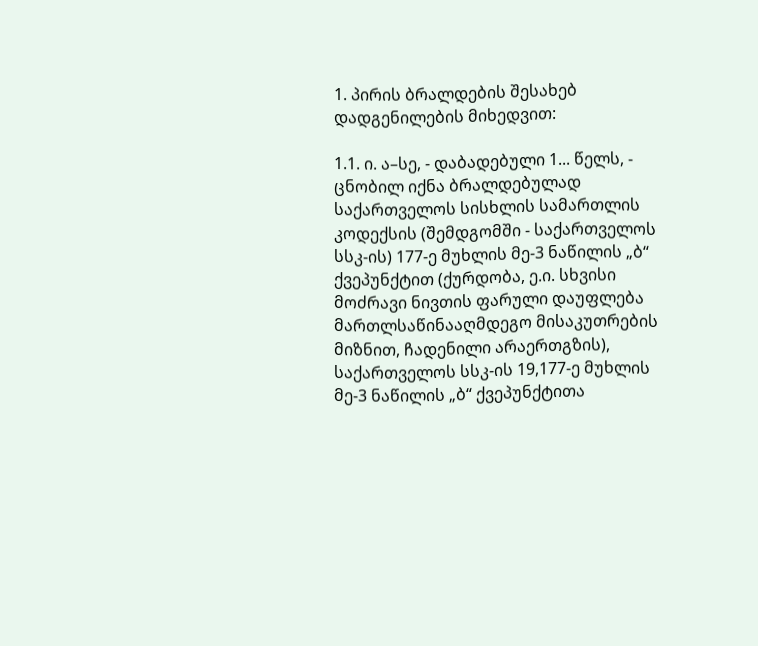1. პირის ბრალდების შესახებ დადგენილების მიხედვით:

1.1. ი. ა–სე, - დაბადებული 1... წელს, - ცნობილ იქნა ბრალდებულად საქართველოს სისხლის სამართლის კოდექსის (შემდგომში - საქართველოს სსკ-ის) 177-ე მუხლის მე-3 ნაწილის „ბ“ ქვეპუნქტით (ქურდობა, ე.ი. სხვისი მოძრავი ნივთის ფარული დაუფლება მართლსაწინააღმდეგო მისაკუთრების მიზნით, ჩადენილი არაერთგზის), საქართველოს სსკ-ის 19,177-ე მუხლის მე-3 ნაწილის „ბ“ ქვეპუნქტითა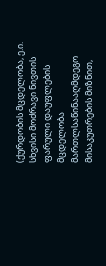(ქურდობის მცდელობა, ე.ი. სხვისი მოძრავი ნივთის ფარული დაუფლების მცდელობა მართლსაწინააღმდეგო მისაკუთრების მიზნით,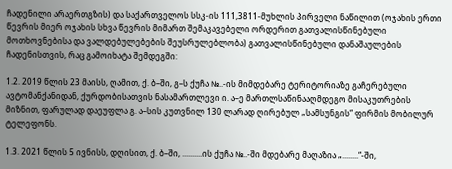ჩადენილი არაერთგზის) და საქართველოს სსკ-ის 111,3811-მუხლის პირველი ნაწილით (ოჯახის ერთი წევრის მიერ ოჯახის სხვა წევრის მიმართ შემაკავებელი ორდერით გათვალისწინებული მოთხოვნებისა და ვალდებულებების შეუსრულებლობა) გათვალისწინებული დანაშაულების ჩადენისთვის, რაც გამოიხატა შემდეგში:

1.2. 2019 წლის 23 მაისს, ღამით, ქ. ბ–ში, გ–ს ქუჩა №..-ის მიმდებარე ტერიტორიაზე გაჩერებული ავტომანქანიდან, ქურდობისათვის ნასამართლევი ი. ა–ე მართლსაწინააღმდეგო მისაკუთრების მიზნით, ფარულად დაეუფლა გ. ა–სის კუთვნილ 130 ლარად ღირებულ „სამსუნგის“ ფირმის მობილურ ტელეფონს.

1.3. 2021 წლის 5 ივნისს, დღისით, ქ. ბ–ში, ..........ის ქუჩა №..-ში მდებარე მაღაზია „........“-ში,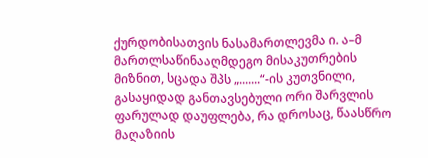ქურდობისათვის ნასამართლევმა ი. ა–მ მართლსაწინააღმდეგო მისაკუთრების მიზნით, სცადა შპს „.......“-ის კუთვნილი, გასაყიდად განთავსებული ორი შარვლის ფარულად დაუფლება, რა დროსაც, წაასწრო მაღაზიის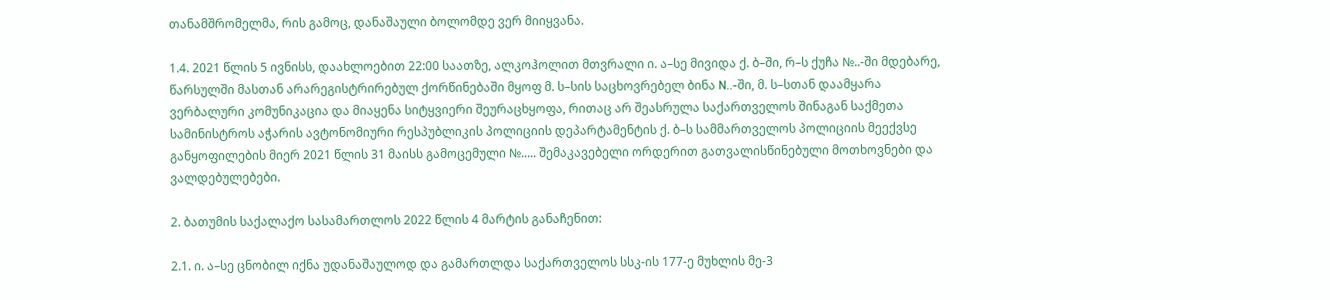თანამშრომელმა, რის გამოც, დანაშაული ბოლომდე ვერ მიიყვანა.

1.4. 2021 წლის 5 ივნისს, დაახლოებით 22:00 საათზე, ალკოჰოლით მთვრალი ი. ა–სე მივიდა ქ. ბ–ში, რ–ს ქუჩა №..-ში მდებარე, წარსულში მასთან არარეგისტრირებულ ქორწინებაში მყოფ მ. ს–სის საცხოვრებელ ბინა N..-ში, მ. ს–სთან დაამყარა ვერბალური კომუნიკაცია და მიაყენა სიტყვიერი შეურაცხყოფა, რითაც არ შეასრულა საქართველოს შინაგან საქმეთა სამინისტროს აჭარის ავტონომიური რესპუბლიკის პოლიციის დეპარტამენტის ქ. ბ–ს სამმართველოს პოლიციის მეექვსე განყოფილების მიერ 2021 წლის 31 მაისს გამოცემული №..... შემაკავებელი ორდერით გათვალისწინებული მოთხოვნები და ვალდებულებები.

2. ბათუმის საქალაქო სასამართლოს 2022 წლის 4 მარტის განაჩენით:

2.1. ი. ა–სე ცნობილ იქნა უდანაშაულოდ და გამართლდა საქართველოს სსკ-ის 177-ე მუხლის მე-3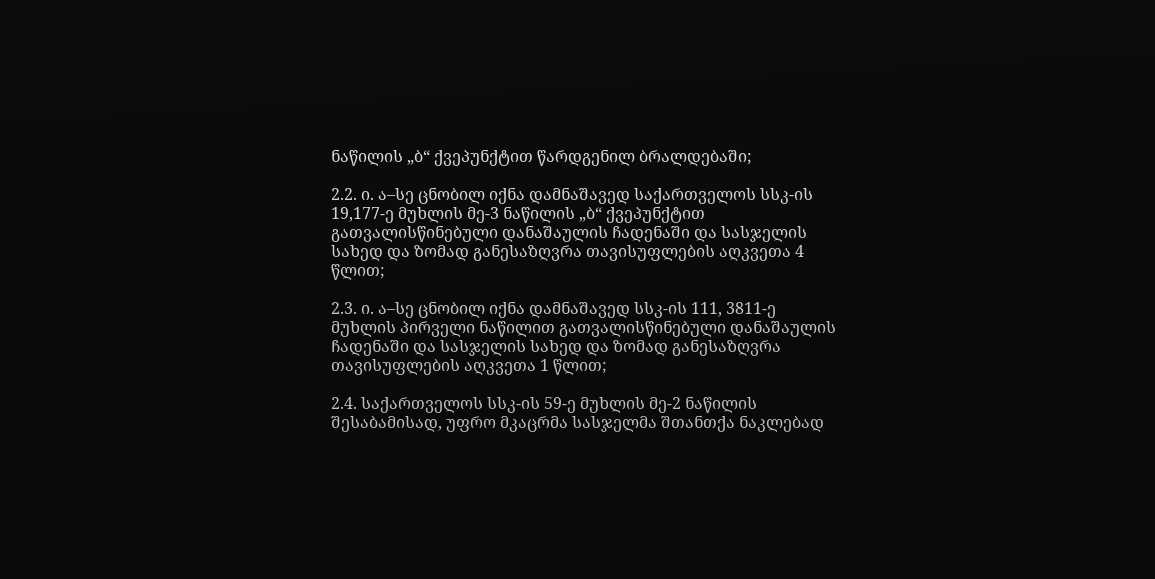ნაწილის „ბ“ ქვეპუნქტით წარდგენილ ბრალდებაში;

2.2. ი. ა–სე ცნობილ იქნა დამნაშავედ საქართველოს სსკ-ის 19,177-ე მუხლის მე-3 ნაწილის „ბ“ ქვეპუნქტით გათვალისწინებული დანაშაულის ჩადენაში და სასჯელის სახედ და ზომად განესაზღვრა თავისუფლების აღკვეთა 4 წლით;

2.3. ი. ა–სე ცნობილ იქნა დამნაშავედ სსკ-ის 111, 3811-ე მუხლის პირველი ნაწილით გათვალისწინებული დანაშაულის ჩადენაში და სასჯელის სახედ და ზომად განესაზღვრა თავისუფლების აღკვეთა 1 წლით;

2.4. საქართველოს სსკ-ის 59-ე მუხლის მე-2 ნაწილის შესაბამისად, უფრო მკაცრმა სასჯელმა შთანთქა ნაკლებად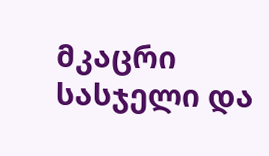მკაცრი სასჯელი და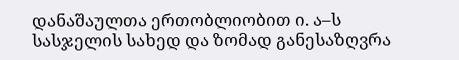დანაშაულთა ერთობლიობით ი. ა–ს სასჯელის სახედ და ზომად განესაზღვრა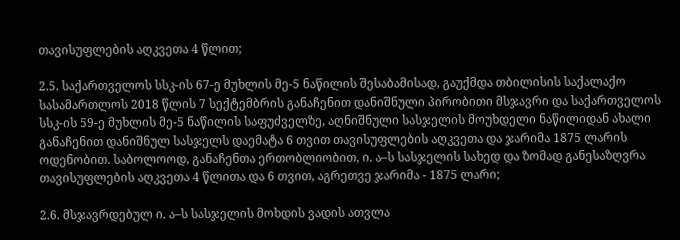თავისუფლების აღკვეთა 4 წლით;

2.5. საქართველოს სსკ-ის 67-ე მუხლის მე-5 ნაწილის შესაბამისად, გაუქმდა თბილისის საქალაქო სასამართლოს 2018 წლის 7 სექტემბრის განაჩენით დანიშნული პირობითი მსჯავრი და საქართველოს სსკ-ის 59-ე მუხლის მე-5 ნაწილის საფუძველზე, აღნიშნული სასჯელის მოუხდელი ნაწილიდან ახალი განაჩენით დანიშნულ სასჯელს დაემატა 6 თვით თავისუფლების აღკვეთა და ჯარიმა 1875 ლარის ოდენობით. საბოლოოდ, განაჩენთა ერთობლიობით, ი. ა–ს სასჯელის სახედ და ზომად განესაზღვრა თავისუფლების აღკვეთა 4 წლითა და 6 თვით, აგრეთვე ჯარიმა - 1875 ლარი;

2.6. მსჯავრდებულ ი. ა–ს სასჯელის მოხდის ვადის ათვლა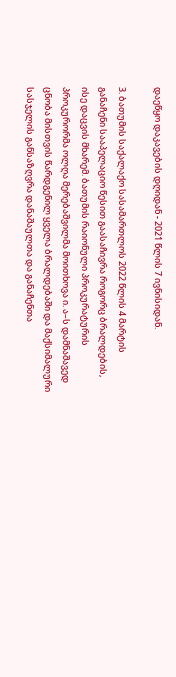დაეწყო დაკავების დღიდან - 2021 წლის 7 ივნისიდან.

3. ბათუმის საქალაქო სასამართლოს 2022 წლის 4 მარტის განაჩენი სააპელაციო წესით გაასაჩივრა როგორც ბრალდების, ისე დაცვის მხარემ. ბათუმის რაიონული პროკურატურის პროკურორმა ოლღა მერებაშვილმა მოითხოვა ი. ა–ს დამნაშავედ ცნობა მისთვის წარდგენილ ყველა ბრალდებაში და მაქსიმალური სასჯელის განსაზღვრა დანაშაულთა და განაჩენთა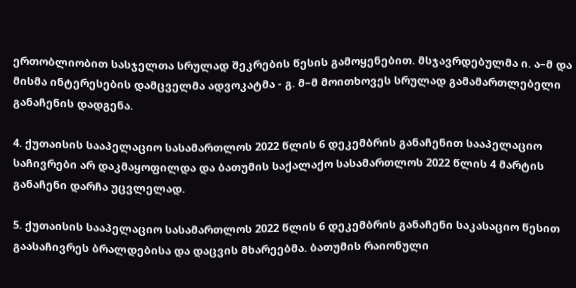ერთობლიობით სასჯელთა სრულად შეკრების წესის გამოყენებით. მსჯავრდებულმა ი. ა–მ და მისმა ინტერესების დამცველმა ადვოკატმა - გ. მ–მ მოითხოვეს სრულად გამამართლებელი განაჩენის დადგენა.

4. ქუთაისის სააპელაციო სასამართლოს 2022 წლის 6 დეკემბრის განაჩენით სააპელაციო საჩივრები არ დაკმაყოფილდა და ბათუმის საქალაქო სასამართლოს 2022 წლის 4 მარტის განაჩენი დარჩა უცვლელად.

5. ქუთაისის სააპელაციო სასამართლოს 2022 წლის 6 დეკემბრის განაჩენი საკასაციო წესით გაასაჩივრეს ბრალდებისა და დაცვის მხარეებმა. ბათუმის რაიონული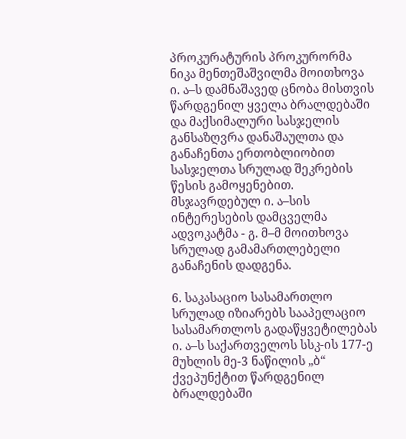პროკურატურის პროკურორმა ნიკა მენთეშაშვილმა მოითხოვა ი. ა–ს დამნაშავედ ცნობა მისთვის წარდგენილ ყველა ბრალდებაში და მაქსიმალური სასჯელის განსაზღვრა დანაშაულთა და განაჩენთა ერთობლიობით სასჯელთა სრულად შეკრების წესის გამოყენებით. მსჯავრდებულ ი. ა–სის ინტერესების დამცველმა ადვოკატმა - გ. მ–მ მოითხოვა სრულად გამამართლებელი განაჩენის დადგენა.

6. საკასაციო სასამართლო სრულად იზიარებს სააპელაციო სასამართლოს გადაწყვეტილებას ი. ა–ს საქართველოს სსკ-ის 177-ე მუხლის მე-3 ნაწილის „ბ“ ქვეპუნქტით წარდგენილ ბრალდებაში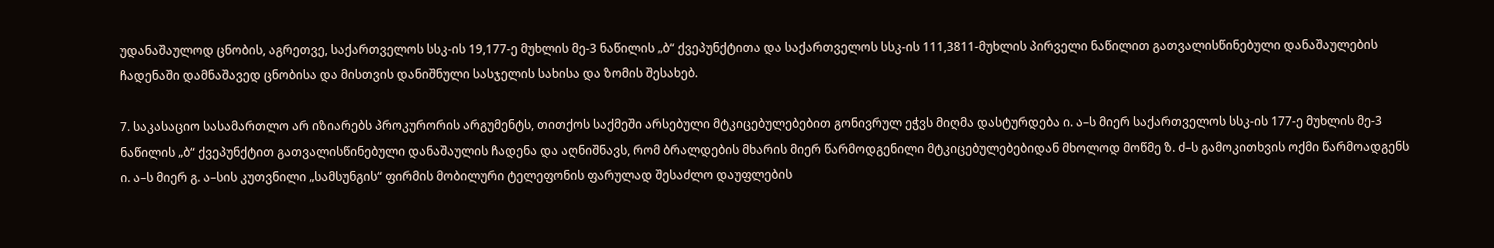უდანაშაულოდ ცნობის, აგრეთვე, საქართველოს სსკ-ის 19,177-ე მუხლის მე-3 ნაწილის „ბ“ ქვეპუნქტითა და საქართველოს სსკ-ის 111,3811-მუხლის პირველი ნაწილით გათვალისწინებული დანაშაულების ჩადენაში დამნაშავედ ცნობისა და მისთვის დანიშნული სასჯელის სახისა და ზომის შესახებ.

7. საკასაციო სასამართლო არ იზიარებს პროკურორის არგუმენტს, თითქოს საქმეში არსებული მტკიცებულებებით გონივრულ ეჭვს მიღმა დასტურდება ი. ა–ს მიერ საქართველოს სსკ-ის 177-ე მუხლის მე-3 ნაწილის „ბ“ ქვეპუნქტით გათვალისწინებული დანაშაულის ჩადენა და აღნიშნავს, რომ ბრალდების მხარის მიერ წარმოდგენილი მტკიცებულებებიდან მხოლოდ მოწმე ზ. ძ–ს გამოკითხვის ოქმი წარმოადგენს ი. ა–ს მიერ გ. ა–სის კუთვნილი „სამსუნგის“ ფირმის მობილური ტელეფონის ფარულად შესაძლო დაუფლების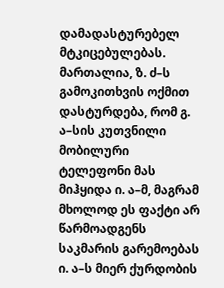დამადასტურებელ მტკიცებულებას. მართალია, ზ. ძ–ს გამოკითხვის ოქმით დასტურდება, რომ გ. ა–სის კუთვნილი მობილური ტელეფონი მას მიჰყიდა ი. ა–მ, მაგრამ მხოლოდ ეს ფაქტი არ წარმოადგენს საკმარის გარემოებას ი. ა–ს მიერ ქურდობის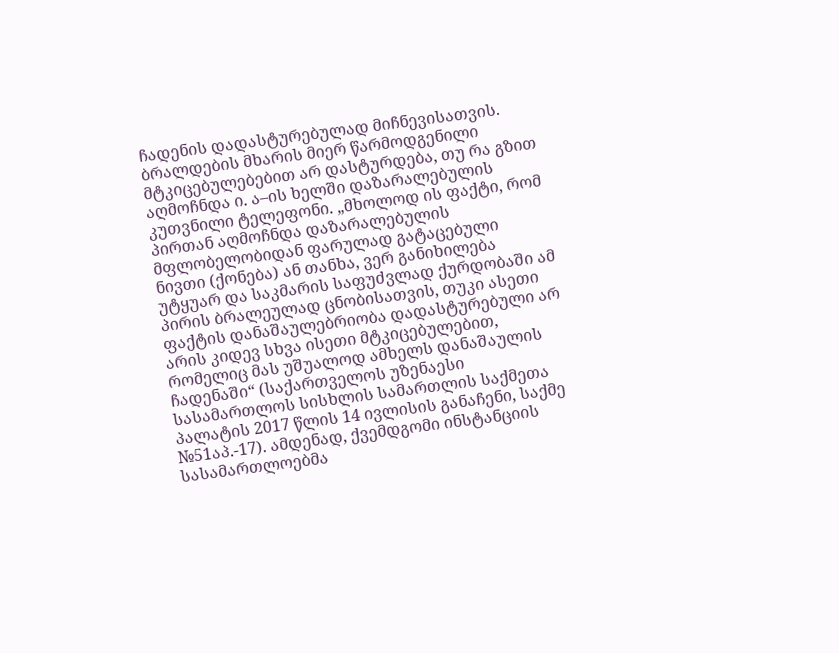ჩადენის დადასტურებულად მიჩნევისათვის. ბრალდების მხარის მიერ წარმოდგენილი მტკიცებულებებით არ დასტურდება, თუ რა გზით აღმოჩნდა ი. ა–ის ხელში დაზარალებულის კუთვნილი ტელეფონი. „მხოლოდ ის ფაქტი, რომ პირთან აღმოჩნდა დაზარალებულის მფლობელობიდან ფარულად გატაცებული ნივთი (ქონება) ან თანხა, ვერ განიხილება უტყუარ და საკმარის საფუძვლად ქურდობაში ამ პირის ბრალეულად ცნობისათვის, თუკი ასეთი ფაქტის დანაშაულებრიობა დადასტურებული არ არის კიდევ სხვა ისეთი მტკიცებულებით, რომელიც მას უშუალოდ ამხელს დანაშაულის ჩადენაში“ (საქართველოს უზენაესი სასამართლოს სისხლის სამართლის საქმეთა პალატის 2017 წლის 14 ივლისის განაჩენი, საქმე №51აპ.-17). ამდენად, ქვემდგომი ინსტანციის სასამართლოებმა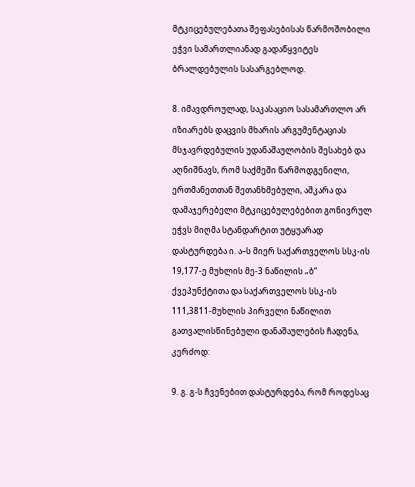მტკიცებულებათა შეფასებისას წარმოშობილი ეჭვი სამართლიანად გადაწყვიტეს ბრალდებულის სასარგებლოდ.

8. იმავდროულად, საკასაციო სასამართლო არ იზიარებს დაცვის მხარის არგუმენტაციას მსჯავრდებულის უდანაშაულობის შესახებ და აღნიშნავს, რომ საქმეში წარმოდგენილი, ერთმანეთთან შეთანხმებული, აშკარა და დამაჯერებელი მტკიცებულებებით გონივრულ ეჭვს მიღმა სტანდარტით უტყუარად დასტურდება ი. ა–ს მიერ საქართველოს სსკ-ის 19,177-ე მუხლის მე-3 ნაწილის „ბ“ ქვეპუნქტითა და საქართველოს სსკ-ის 111,3811-მუხლის პირველი ნაწილით გათვალისწინებული დანაშაულების ჩადენა, კერძოდ:

9. გ. გ-ს ჩვენებით დასტურდება, რომ როდესაც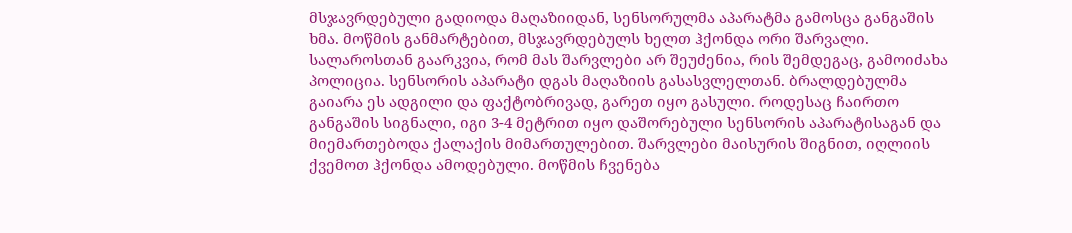მსჯავრდებული გადიოდა მაღაზიიდან, სენსორულმა აპარატმა გამოსცა განგაშის ხმა. მოწმის განმარტებით, მსჯავრდებულს ხელთ ჰქონდა ორი შარვალი. სალაროსთან გაარკვია, რომ მას შარვლები არ შეუძენია, რის შემდეგაც, გამოიძახა პოლიცია. სენსორის აპარატი დგას მაღაზიის გასასვლელთან. ბრალდებულმა გაიარა ეს ადგილი და ფაქტობრივად, გარეთ იყო გასული. როდესაც ჩაირთო განგაშის სიგნალი, იგი 3-4 მეტრით იყო დაშორებული სენსორის აპარატისაგან და მიემართებოდა ქალაქის მიმართულებით. შარვლები მაისურის შიგნით, იღლიის ქვემოთ ჰქონდა ამოდებული. მოწმის ჩვენება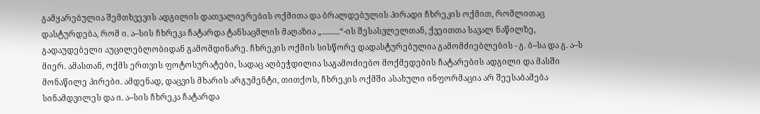გამყარებულია შემთხვევის ადგილის დათვალიერების ოქმითა და ბრალდებულის პირადი ჩხრეკის ოქმით, რომლითაც დასტურდება, რომ ი. ა–სის ჩხრეკა ჩატარდა ტანსაცმლის მაღაზია „.........“-ის შესასვლელთან, ქვეითთა სავალ ნაწილზე, გადაუდებელი აუცილებლობიდან გამომდინარე. ჩხრეკის ოქმის სისწორე დადასტურებულია გამომძიებლების - გ. ბ–სა და გ. ა–ს მიერ. ამასთან, ოქმს ერთვის ფოტოსურატები, სადაც აღბეჭდილია საგამოძიებო მოქმედების ჩატარების ადგილი და მასში მონაწილე პირები. ამდენად, დაცვის მხარის არგუმენტი, თითქოს, ჩხრეკის ოქმში ასახული ინფორმაცია არ შეესაბამება სინამდვილეს და ი. ა–სის ჩხრეკა ჩატარდა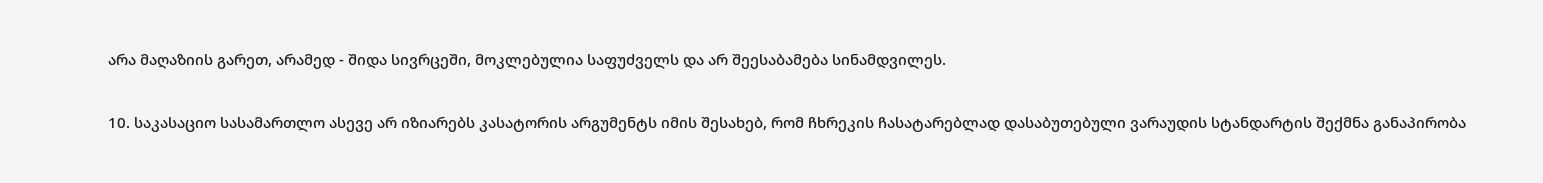არა მაღაზიის გარეთ, არამედ - შიდა სივრცეში, მოკლებულია საფუძველს და არ შეესაბამება სინამდვილეს.

10. საკასაციო სასამართლო ასევე არ იზიარებს კასატორის არგუმენტს იმის შესახებ, რომ ჩხრეკის ჩასატარებლად დასაბუთებული ვარაუდის სტანდარტის შექმნა განაპირობა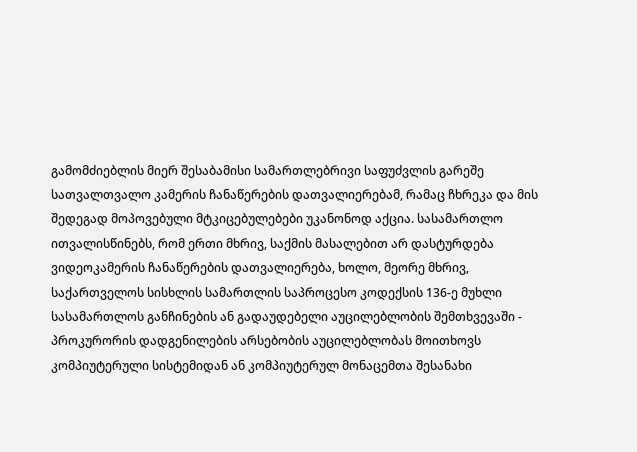გამომძიებლის მიერ შესაბამისი სამართლებრივი საფუძვლის გარეშე სათვალთვალო კამერის ჩანაწერების დათვალიერებამ, რამაც ჩხრეკა და მის შედეგად მოპოვებული მტკიცებულებები უკანონოდ აქცია. სასამართლო ითვალისწინებს, რომ ერთი მხრივ, საქმის მასალებით არ დასტურდება ვიდეოკამერის ჩანაწერების დათვალიერება, ხოლო, მეორე მხრივ, საქართველოს სისხლის სამართლის საპროცესო კოდექსის 136-ე მუხლი სასამართლოს განჩინების ან გადაუდებელი აუცილებლობის შემთხვევაში - პროკურორის დადგენილების არსებობის აუცილებლობას მოითხოვს კომპიუტერული სისტემიდან ან კომპიუტერულ მონაცემთა შესანახი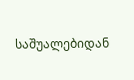საშუალებიდან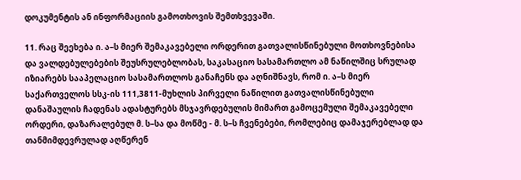დოკუმენტის ან ინფორმაციის გამოთხოვის შემთხვევაში.

11. რაც შეეხება ი. ა–ს მიერ შემაკავებელი ორდერით გათვალისწინებული მოთხოვნებისა და ვალდებულებების შეუსრულებლობას, საკასაციო სასამართლო ამ ნაწილშიც სრულად იზიარებს სააპელაციო სასამართლოს განაჩენს და აღნიშნავს, რომ ი. ა–ს მიერ საქართველოს სსკ-ის 111,3811-მუხლის პირველი ნაწილით გათვალისწინებული დანაშაულის ჩადენას ადასტურებს მსჯავრდებულის მიმართ გამოცემული შემაკავებელი ორდერი, დაზარალებულ მ. ს–სა და მოწმე - მ. ს–ს ჩვენებები, რომლებიც დამაჯერებლად და თანმიმდევრულად აღწერენ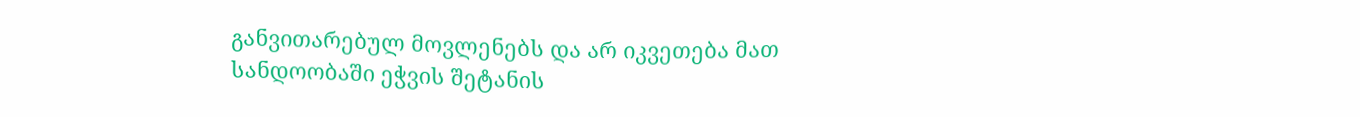განვითარებულ მოვლენებს და არ იკვეთება მათ სანდოობაში ეჭვის შეტანის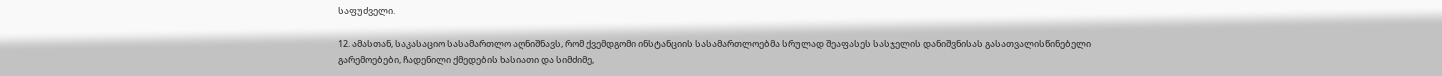საფუძველი.

12. ამასთან, საკასაციო სასამართლო აღნიშნავს, რომ ქვემდგომი ინსტანციის სასამართლოებმა სრულად შეაფასეს სასჯელის დანიშვნისას გასათვალისწინებელი გარემოებები, ჩადენილი ქმედების ხასიათი და სიმძიმე,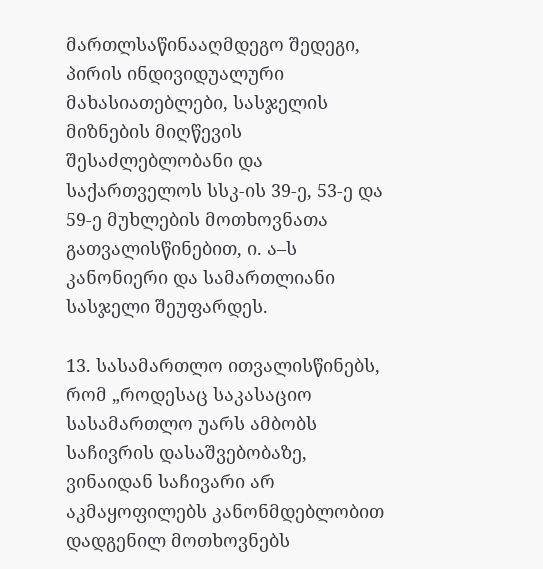მართლსაწინააღმდეგო შედეგი, პირის ინდივიდუალური მახასიათებლები, სასჯელის მიზნების მიღწევის შესაძლებლობანი და საქართველოს სსკ-ის 39-ე, 53-ე და 59-ე მუხლების მოთხოვნათა გათვალისწინებით, ი. ა–ს კანონიერი და სამართლიანი სასჯელი შეუფარდეს.

13. სასამართლო ითვალისწინებს, რომ „როდესაც საკასაციო სასამართლო უარს ამბობს საჩივრის დასაშვებობაზე, ვინაიდან საჩივარი არ აკმაყოფილებს კანონმდებლობით დადგენილ მოთხოვნებს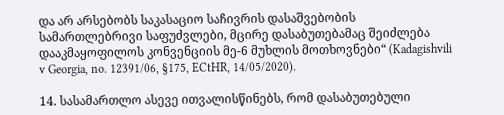და არ არსებობს საკასაციო საჩივრის დასაშვებობის სამართლებრივი საფუძვლები, მცირე დასაბუთებამაც შეიძლება დააკმაყოფილოს კონვენციის მე-6 მუხლის მოთხოვნები“ (Kadagishvili v Georgia, no. 12391/06, §175, ECtHR, 14/05/2020).

14. სასამართლო ასევე ითვალისწინებს, რომ დასაბუთებული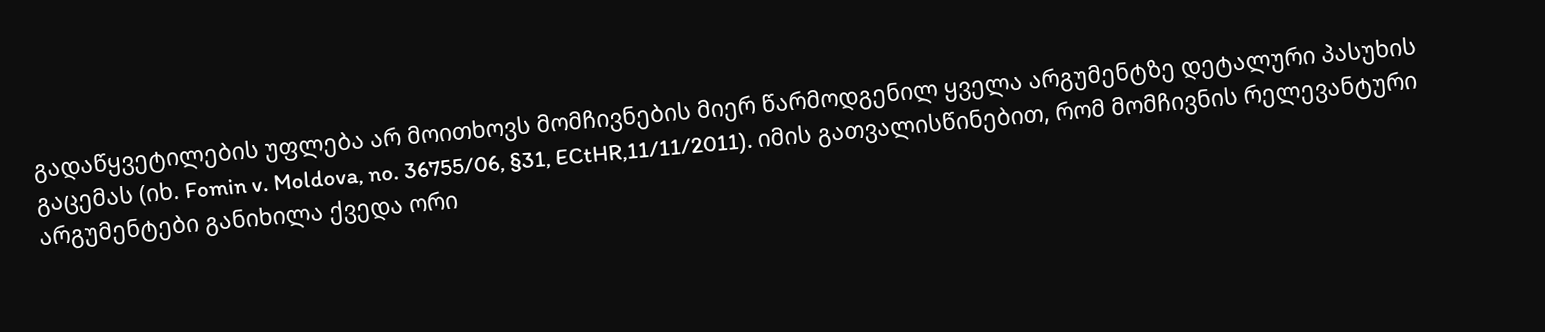გადაწყვეტილების უფლება არ მოითხოვს მომჩივნების მიერ წარმოდგენილ ყველა არგუმენტზე დეტალური პასუხის გაცემას (იხ. Fomin v. Moldova, no. 36755/06, §31, ECtHR,11/11/2011). იმის გათვალისწინებით, რომ მომჩივნის რელევანტური არგუმენტები განიხილა ქვედა ორი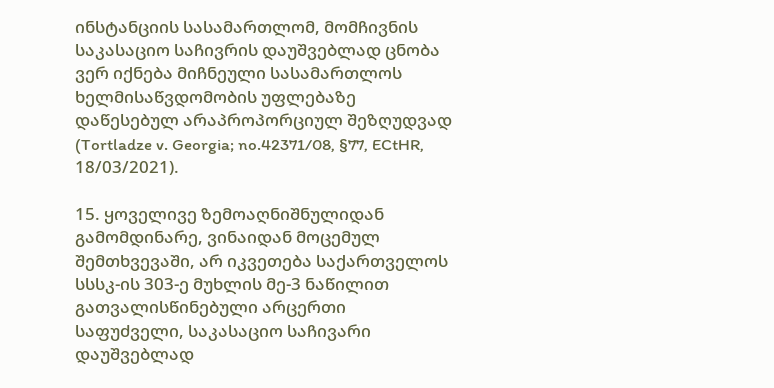ინსტანციის სასამართლომ, მომჩივნის საკასაციო საჩივრის დაუშვებლად ცნობა ვერ იქნება მიჩნეული სასამართლოს ხელმისაწვდომობის უფლებაზე დაწესებულ არაპროპორციულ შეზღუდვად (Tortladze v. Georgia; no.42371/08, §77, ECtHR, 18/03/2021).

15. ყოველივე ზემოაღნიშნულიდან გამომდინარე, ვინაიდან მოცემულ შემთხვევაში, არ იკვეთება საქართველოს სსსკ-ის 303-ე მუხლის მე-3 ნაწილით გათვალისწინებული არცერთი საფუძველი, საკასაციო საჩივარი დაუშვებლად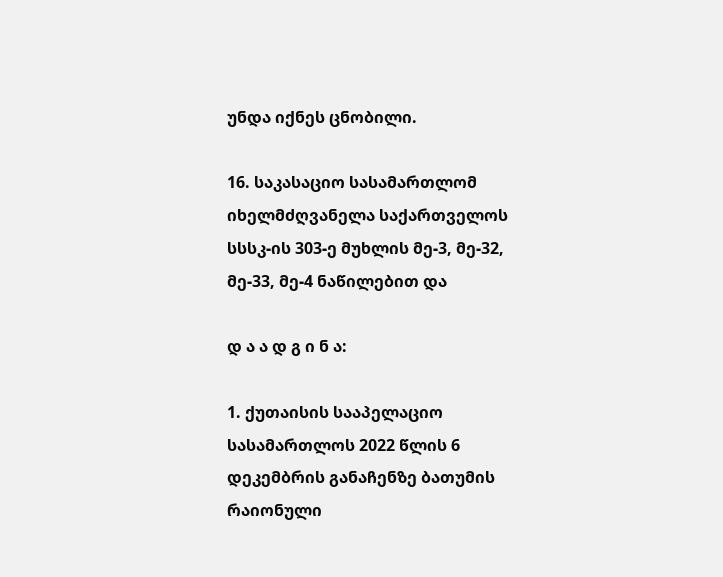უნდა იქნეს ცნობილი.

16. საკასაციო სასამართლომ იხელმძღვანელა საქართველოს სსსკ-ის 303-ე მუხლის მე-3, მე-32, მე-33, მე-4 ნაწილებით და

დ ა ა დ გ ი ნ ა:

1. ქუთაისის სააპელაციო სასამართლოს 2022 წლის 6 დეკემბრის განაჩენზე ბათუმის რაიონული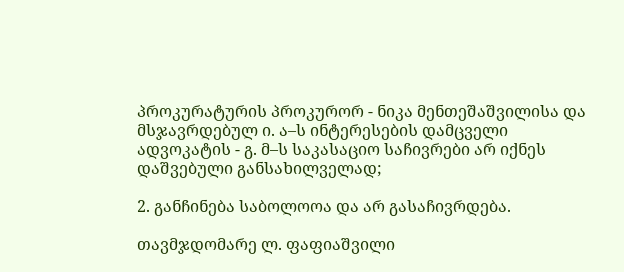პროკურატურის პროკურორ - ნიკა მენთეშაშვილისა და მსჯავრდებულ ი. ა–ს ინტერესების დამცველი ადვოკატის - გ. მ–ს საკასაციო საჩივრები არ იქნეს დაშვებული განსახილველად;

2. განჩინება საბოლოოა და არ გასაჩივრდება.

თავმჯდომარე ლ. ფაფიაშვილი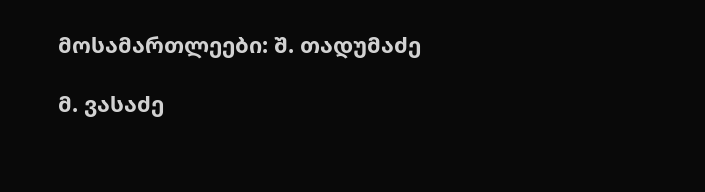მოსამართლეები: შ. თადუმაძე

მ. ვასაძე